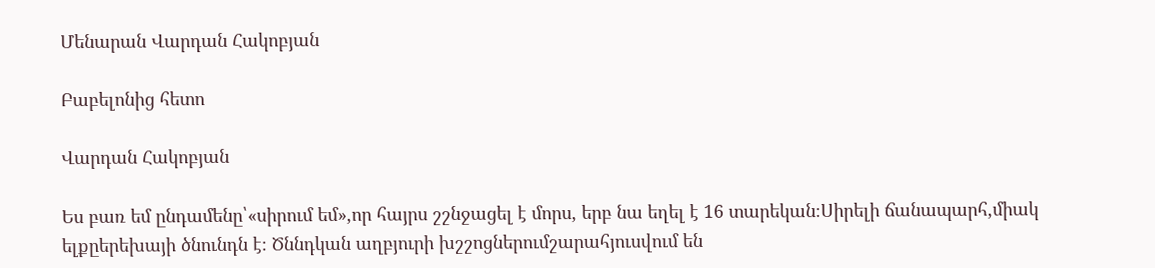Մենարան Վարդան Հակոբյան

Բաբելոնից հետո

Վարդան Հակոբյան

Ես բառ եմ ընդամենը՝«սիրում եմ»,որ հայրս շշնջացել է մորս, երբ նա եղել է 16 տարեկան։Սիրելի ճանապարհ,միակ ելքըերեխայի ծնունդն է։ Ծննդկան աղբյուրի խշշոցներումշարահյուսվում են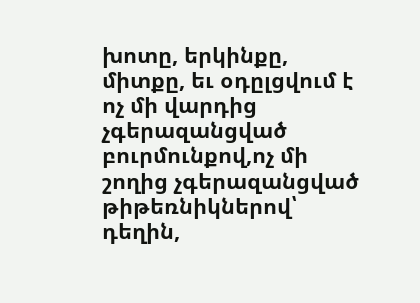խոտը, երկինքը, միտքը, եւ օդըլցվում է ոչ մի վարդից չգերազանցված բուրմունքով,ոչ մի շողից չգերազանցված թիթեռնիկներով՝ դեղին,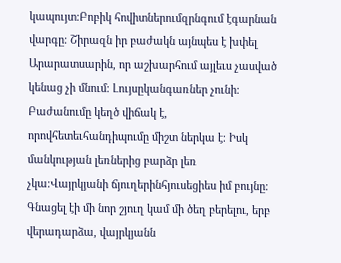կապույտ։Բոբիկ հովիտներումզրնգում էգարնան վարգը։ Շիրազն իր բաժակն այնպես է խփել Արարատսարին, որ աշխարհում այլեւս չասված կենաց չի մնում։ Լույսըկանգառներ չունի։ Բաժանումը կեղծ վիճակ է, որովհետեւհանդիպումը միշտ ներկա է։ Իսկ մանկության լեռներից բարձր լեռ չկա։Վայրկյանի ճյուղերինհյուսեցիես իմ բույնը։ Գնացել էի մի նոր շյուղ կամ մի ծեղ բերելու, երբ վերադարձա, վայրկյանն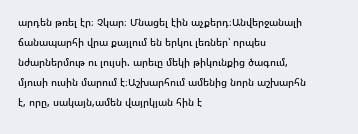արդեն թռել էր։ Չկար։ Մնացել էին աչքերդ։Անվերջանալի ճանապարհի վրա քայլում են երկու լեռներ՝ որպես նժարներմութ ու լույսի. արեւը մեկի թիկունքից ծագում, մյուսի ուսին մարում է։Աշխարհում ամենից նորն աշխարհն է, որը, սակայն,ամեն վայրկյան հին է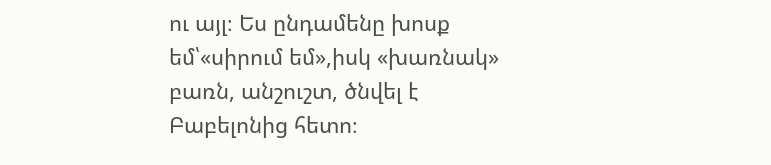ու այլ։ Ես ընդամենը խոսք եմ՝«սիրում եմ»,իսկ «խառնակ» բառն, անշուշտ, ծնվել է Բաբելոնից հետո։